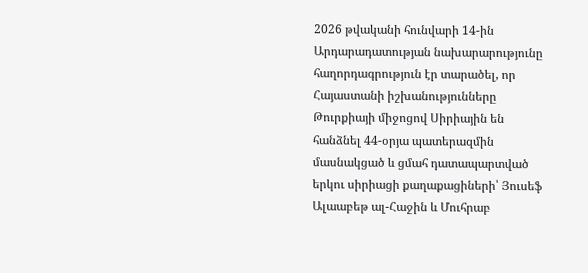2026 թվականի հունվարի 14-ին Արդարադատության նախարարությունը հաղորդագրություն էր տարածել, որ Հայաստանի իշխանությունները Թուրքիայի միջոցով Սիրիային են հանձնել 44-օրյա պատերազմին մասնակցած և ցմահ դատապարտված երկու սիրիացի քաղաքացիների՝ Յուսեֆ Ալաաբեթ ալ-Հաջին և Մուհրաբ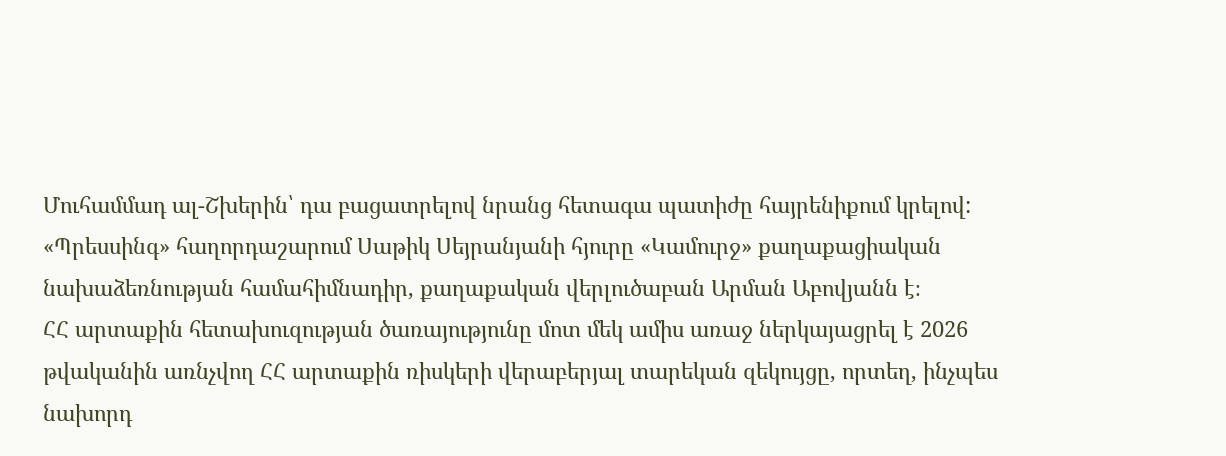Մուհամմադ ալ-Շխերին՝ դա բացատրելով նրանց հետագա պատիժը հայրենիքում կրելով:
«Պրեսսինգ» հաղորդաշարում Սաթիկ Սեյրանյանի հյուրը «Կամուրջ» քաղաքացիական նախաձեռնության համահիմնադիր, քաղաքական վերլուծաբան Արման Աբովյանն է։
ՀՀ արտաքին հետախուզության ծառայությունը մոտ մեկ ամիս առաջ ներկայացրել է 2026 թվականին առնչվող ՀՀ արտաքին ռիսկերի վերաբերյալ տարեկան զեկույցը, որտեղ, ինչպես նախորդ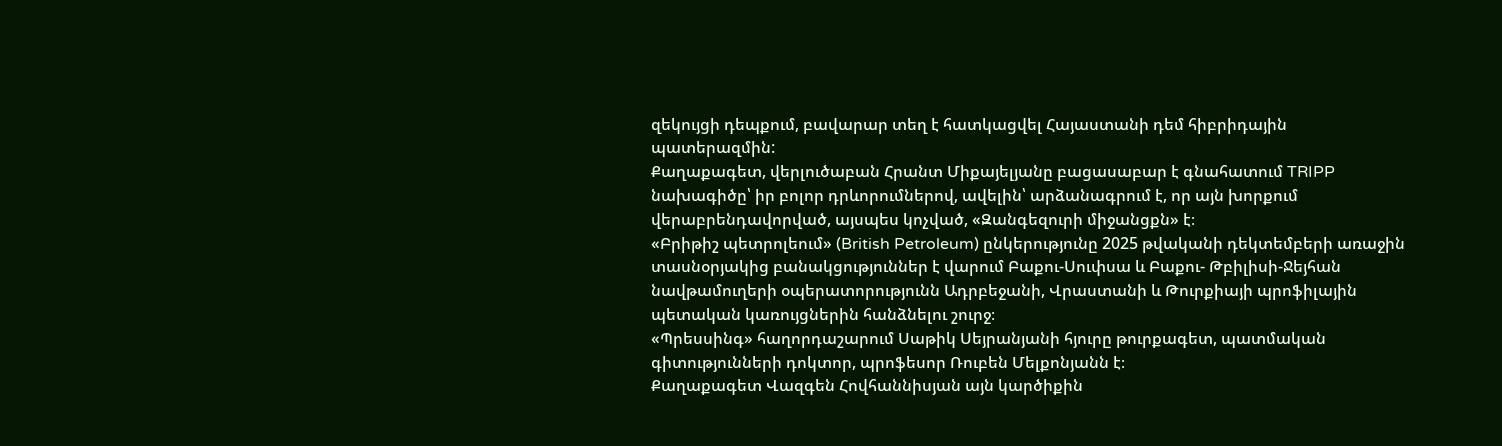զեկույցի դեպքում, բավարար տեղ է հատկացվել Հայաստանի դեմ հիբրիդային պատերազմին:
Քաղաքագետ, վերլուծաբան Հրանտ Միքայելյանը բացասաբար է գնահատում TRIPP նախագիծը՝ իր բոլոր դրևորումներով, ավելին՝ արձանագրում է, որ այն խորքում վերաբրենդավորված, այսպես կոչված, «Զանգեզուրի միջանցքն» է։
«Բրիթիշ պետրոլեում» (British Petroleum) ընկերությունը 2025 թվականի դեկտեմբերի առաջին տասնօրյակից բանակցություններ է վարում Բաքու-Սուփսա և Բաքու- Թբիլիսի-Ջեյհան նավթամուղերի օպերատորությունն Ադրբեջանի, Վրաստանի և Թուրքիայի պրոֆիլային պետական կառույցներին հանձնելու շուրջ։
«Պրեսսինգ» հաղորդաշարում Սաթիկ Սեյրանյանի հյուրը թուրքագետ, պատմական գիտությունների դոկտոր, պրոֆեսոր Ռուբեն Մելքոնյանն է։
Քաղաքագետ Վազգեն Հովհաննիսյան այն կարծիքին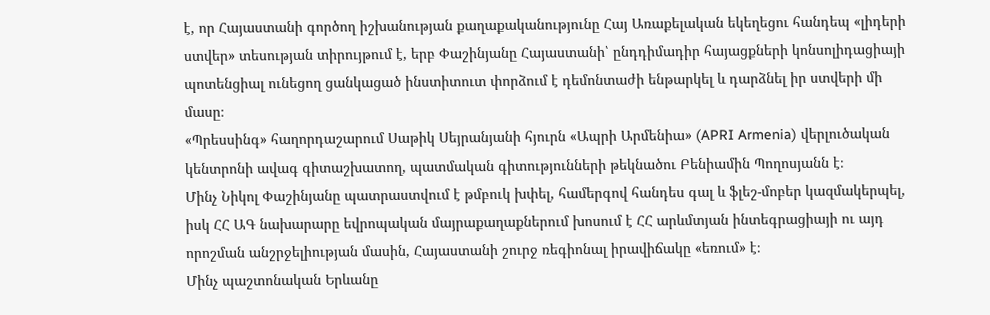է, որ Հայաստանի գործող իշխանության քաղաքականությունը Հայ Առաքելական եկեղեցու հանդեպ «լիդերի ստվեր» տեսության տիրույթում է, երբ Փաշինյանը Հայաստանի՝ ընդդիմադիր հայացքների կոնսոլիդացիայի պոտենցիալ ունեցող ցանկացած ինստիտուտ փորձում է դեմոնտաժի ենթարկել և դարձնել իր ստվերի մի մասը։
«Պրեսսինգ» հաղորդաշարում Սաթիկ Սեյրանյանի հյուրն «Ապրի Արմենիա» (APRI Armenia) վերլուծական կենտրոնի ավագ գիտաշխատող, պատմական գիտությունների թեկնածու Բենիամին Պողոսյանն է։
Մինչ Նիկոլ Փաշինյանը պատրաստվում է թմբուկ խփել, համերգով հանդես գալ և ֆլեշ-մոբեր կազմակերպել, իսկ ՀՀ ԱԳ նախարարը եվրոպական մայրաքաղաքներում խոսում է ՀՀ արևմտյան ինտեգրացիայի ու այդ որոշման անշրջելիության մասին, Հայաստանի շուրջ ռեգիոնալ իրավիճակը «եռում» է։
Մինչ պաշտոնական Երևանը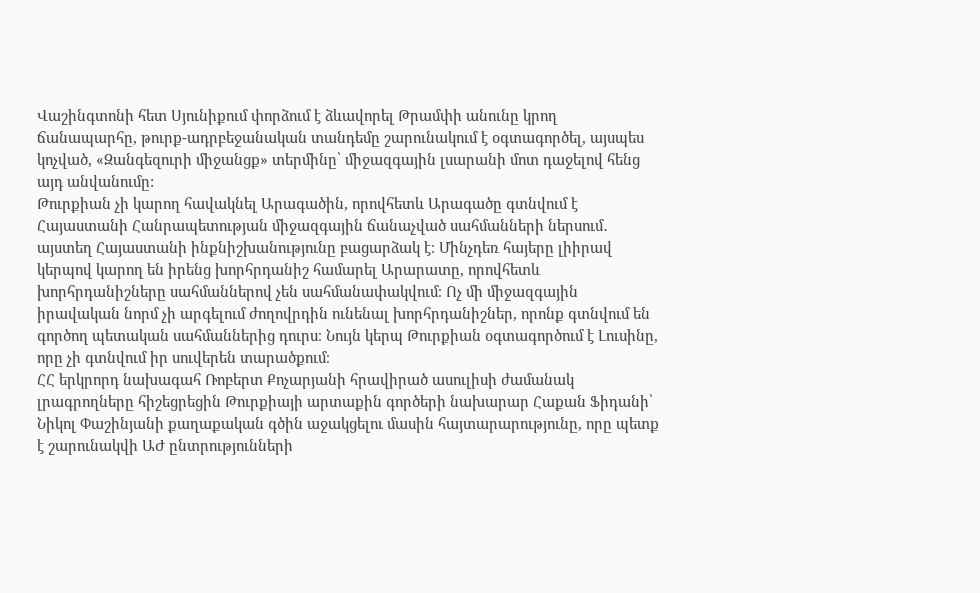Վաշինգտոնի հետ Սյունիքում փորձում է ձևավորել Թրամփի անունը կրող ճանապարհը, թուրք-ադրբեջանական տանդեմը շարունակում է օգտագործել, այսպես կոչված, «Զանգեզուրի միջանցք» տերմինը՝ միջազգային լսարանի մոտ դաջելով հենց այդ անվանումը:
Թուրքիան չի կարող հավակնել Արագածին, որովհետև Արագածը գտնվում է Հայաստանի Հանրապետության միջազգային ճանաչված սահմանների ներսում․ այստեղ Հայաստանի ինքնիշխանությունը բացարձակ է։ Մինչդեռ հայերը լիիրավ կերպով կարող են իրենց խորհրդանիշ համարել Արարատը, որովհետև խորհրդանիշները սահմաններով չեն սահմանափակվում։ Ոչ մի միջազգային իրավական նորմ չի արգելում ժողովրդին ունենալ խորհրդանիշներ, որոնք գտնվում են գործող պետական սահմաններից դուրս։ Նույն կերպ Թուրքիան օգտագործում է Լուսինը, որը չի գտնվում իր սուվերեն տարածքում։
ՀՀ երկրորդ նախագահ Ռոբերտ Քոչարյանի հրավիրած ասուլիսի ժամանակ լրագրողները հիշեցրեցին Թուրքիայի արտաքին գործերի նախարար Հաքան Ֆիդանի՝ Նիկոլ Փաշինյանի քաղաքական գծին աջակցելու մասին հայտարարությունը, որը պետք է շարունակվի ԱԺ ընտրությունների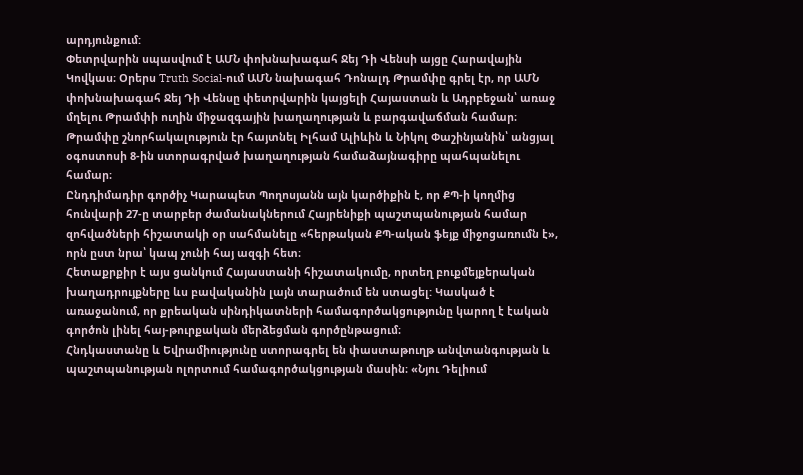արդյունքում:
Փետրվարին սպասվում է ԱՄՆ փոխնախագահ Ջեյ Դի Վենսի այցը Հարավային Կովկաս։ Օրերս Truth Social-ում ԱՄՆ նախագահ Դոնալդ Թրամփը գրել էր, որ ԱՄՆ փոխնախագահ Ջեյ Դի Վենսը փետրվարին կայցելի Հայաստան և Ադրբեջան՝ առաջ մղելու Թրամփի ուղին միջազգային խաղաղության և բարգավաճման համար։ Թրամփը շնորհակալություն էր հայտնել Իլհամ Ալիևին և Նիկոլ Փաշինյանին՝ անցյալ օգոստոսի 8-ին ստորագրված խաղաղության համաձայնագիրը պահպանելու համար։
Ընդդիմադիր գործիչ Կարապետ Պողոսյանն այն կարծիքին է, որ ՔՊ-ի կողմից հունվարի 27-ը տարբեր ժամանակներում Հայրենիքի պաշտպանության համար զոհվածների հիշատակի օր սահմանելը «հերթական ՔՊ-ական ֆեյք միջոցառումն է», որն ըստ նրա՝ կապ չունի հայ ազգի հետ։
Հետաքրքիր է այս ցանկում Հայաստանի հիշատակումը, որտեղ բուքմեյքերական խաղադրույքները ևս բավականին լայն տարածում են ստացել: Կասկած է առաջանում, որ քրեական սինդիկատների համագործակցությունը կարող է էական գործոն լինել հայ-թուրքական մերձեցման գործընթացում։
Հնդկաստանը և Եվրամիությունը ստորագրել են փաստաթուղթ անվտանգության և պաշտպանության ոլորտում համագործակցության մասին։ «Նյու Դելիում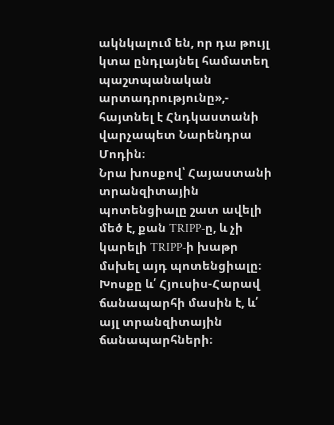ակնկալում են, որ դա թույլ կտա ընդլայնել համատեղ պաշտպանական արտադրությունը»,- հայտնել է Հնդկաստանի վարչապետ Նարենդրա Մոդին։
Նրա խոսքով՝ Հայաստանի տրանզիտային պոտենցիալը շատ ավելի մեծ է, քան TRIPP-ը, և չի կարելի TRIPP-ի խաթր մսխել այդ պոտենցիալը։ Խոսքը և՛ Հյուսիս-Հարավ ճանապարհի մասին է, և՛ այլ տրանզիտային ճանապարհների։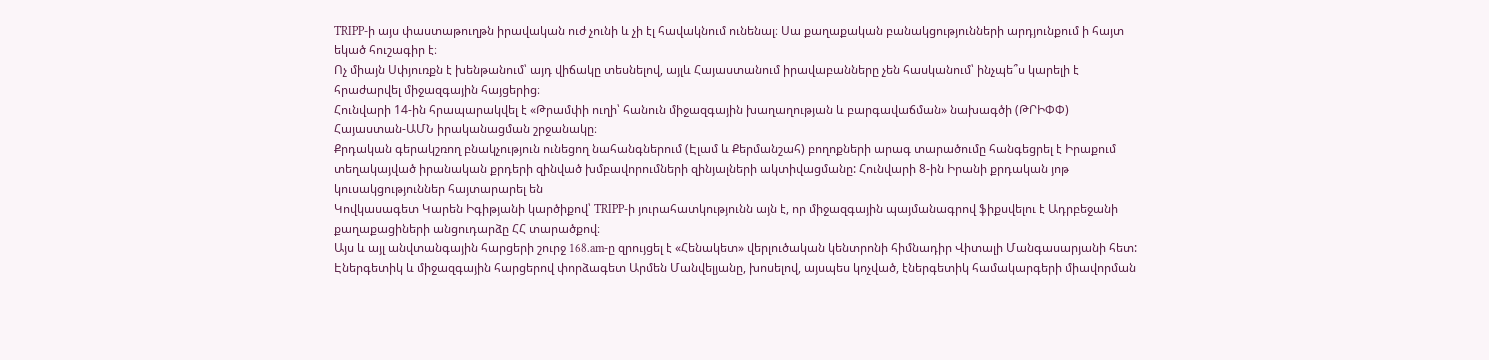TRIPP-ի այս փաստաթուղթն իրավական ուժ չունի և չի էլ հավակնում ունենալ։ Սա քաղաքական բանակցությունների արդյունքում ի հայտ եկած հուշագիր է։
Ոչ միայն Սփյուռքն է խենթանում՝ այդ վիճակը տեսնելով, այլև Հայաստանում իրավաբանները չեն հասկանում՝ ինչպե՞ս կարելի է հրաժարվել միջազգային հայցերից։
Հունվարի 14-ին հրապարակվել է «Թրամփի ուղի՝ հանուն միջազգային խաղաղության և բարգավաճման» նախագծի (ԹՐԻՓՓ) Հայաստան-ԱՄՆ իրականացման շրջանակը։
Քրդական գերակշռող բնակչություն ունեցող նահանգներում (Էլամ և Քերմանշահ) բողոքների արագ տարածումը հանգեցրել է Իրաքում տեղակայված իրանական քրդերի զինված խմբավորումների զինյալների ակտիվացմանը: Հունվարի 8-ին Իրանի քրդական յոթ կուսակցություններ հայտարարել են
Կովկասագետ Կարեն Իգիթյանի կարծիքով՝ TRIPP-ի յուրահատկությունն այն է, որ միջազգային պայմանագրով ֆիքսվելու է Ադրբեջանի քաղաքացիների անցուդարձը ՀՀ տարածքով։
Այս և այլ անվտանգային հարցերի շուրջ 168.am-ը զրույցել է «Հենակետ» վերլուծական կենտրոնի հիմնադիր Վիտալի Մանգասարյանի հետ:
Էներգետիկ և միջազգային հարցերով փորձագետ Արմեն Մանվելյանը, խոսելով, այսպես կոչված, էներգետիկ համակարգերի միավորման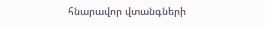հնարավոր վտանգների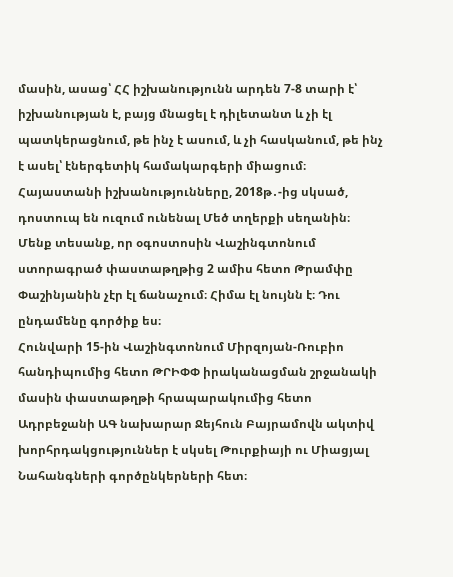մասին, ասաց՝ ՀՀ իշխանությունն արդեն 7-8 տարի է՝ իշխանության է, բայց մնացել է դիլետանտ և չի էլ պատկերացնում, թե ինչ է ասում, և չի հասկանում, թե ինչ է ասել՝ էներգետիկ համակարգերի միացում։
Հայաստանի իշխանությունները, 2018թ․-ից սկսած, դոստուպ են ուզում ունենալ Մեծ տղերքի սեղանին։ Մենք տեսանք, որ օգոստոսին Վաշինգտոնում ստորագրած փաստաթղթից 2 ամիս հետո Թրամփը Փաշինյանին չէր էլ ճանաչում։ Հիմա էլ նույնն է։ Դու ընդամենը գործիք ես։
Հունվարի 15-ին Վաշինգտոնում Միրզոյան-Ռուբիո հանդիպումից հետո ԹՐԻՓՓ իրականացման շրջանակի մասին փաստաթղթի հրապարակումից հետո Ադրբեջանի ԱԳ նախարար Ջեյհուն Բայրամովն ակտիվ խորհրդակցություններ է սկսել Թուրքիայի ու Միացյալ Նահանգների գործընկերների հետ։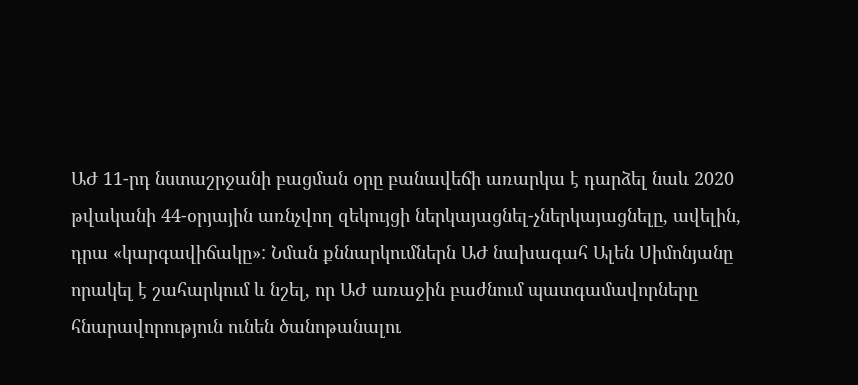ԱԺ 11-րդ նստաշրջանի բացման օրը բանավեճի առարկա է դարձել նաև 2020 թվականի 44-օրյային առնչվող զեկույցի ներկայացնել-չներկայացնելը, ավելին, դրա «կարգավիճակը»: Նման քննարկումներն ԱԺ նախագահ Ալեն Սիմոնյանը որակել է շահարկում և նշել, որ ԱԺ առաջին բաժնում պատգամավորները հնարավորություն ունեն ծանոթանալու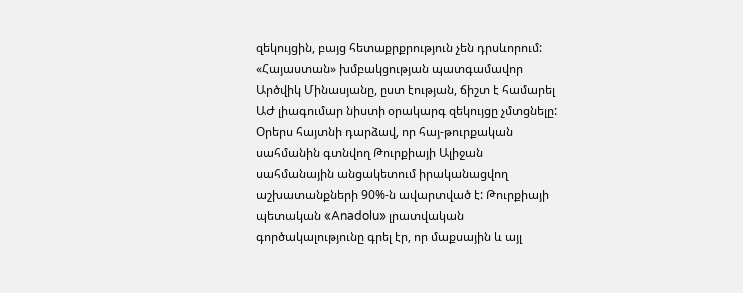զեկույցին, բայց հետաքրքրություն չեն դրսևորում: «Հայաստան» խմբակցության պատգամավոր Արծվիկ Մինասյանը, ըստ էության, ճիշտ է համարել ԱԺ լիագումար նիստի օրակարգ զեկույցը չմտցնելը:
Օրերս հայտնի դարձավ, որ հայ-թուրքական սահմանին գտնվող Թուրքիայի Ալիջան սահմանային անցակետում իրականացվող աշխատանքների 90%-ն ավարտված է: Թուրքիայի պետական «Anadolu» լրատվական գործակալությունը գրել էր, որ մաքսային և այլ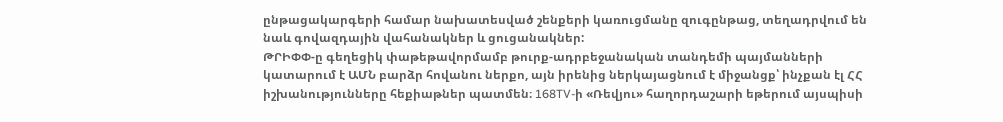ընթացակարգերի համար նախատեսված շենքերի կառուցմանը զուգընթաց, տեղադրվում են նաև գովազդային վահանակներ և ցուցանակներ:
ԹՐԻՓՓ-ը գեղեցիկ փաթեթավորմամբ թուրք-ադրբեջանական տանդեմի պայմանների կատարում է ԱՄՆ բարձր հովանու ներքո, այն իրենից ներկայացնում է միջանցք՝ ինչքան էլ ՀՀ իշխանությունները հեքիաթներ պատմեն։ 168TV-ի «Ռեվյու» հաղորդաշարի եթերում այսպիսի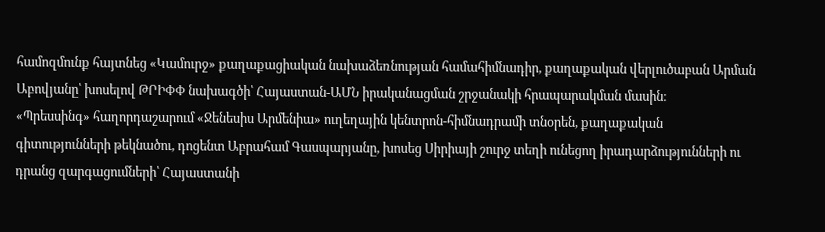համոզմունք հայտնեց «Կամուրջ» քաղաքացիական նախաձեռնության համահիմնադիր, քաղաքական վերլուծաբան Արման Աբովյանը՝ խոսելով ԹՐԻՓՓ նախագծի՝ Հայաստան-ԱՄՆ իրականացման շրջանակի հրապարակման մասին։
«Պրեսսինգ» հաղորդաշարում «Ջենեսիս Արմենիա» ուղեղային կենտրոն-հիմնադրամի տնօրեն, քաղաքական գիտությունների թեկնածու, դոցենտ Աբրահամ Գասպարյանը, խոսեց Սիրիայի շուրջ տեղի ունեցող իրադարձությունների ու դրանց զարգացումների՝ Հայաստանի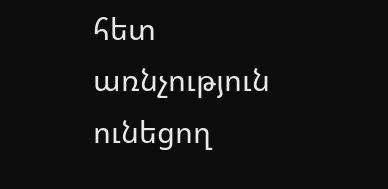հետ առնչություն ունեցող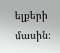ելքերի մասին։